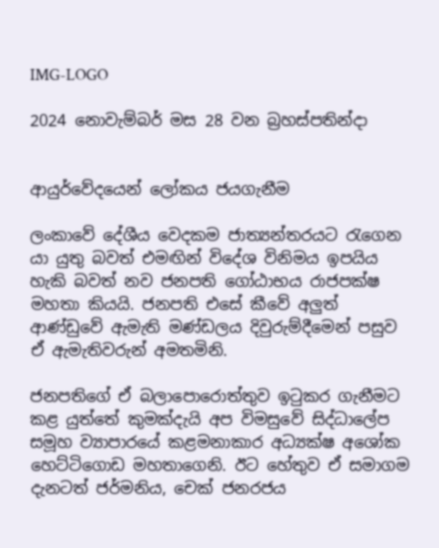IMG-LOGO

2024 නොවැම්බර් මස 28 වන බ්‍රහස්පතින්දා


ආයුර්වේදයෙන් ලෝකය ජයගැනීම

ලංකාවේ දේශීය වෙදකම ජාත්‍යන්තරයට රැගෙන යා යුතු බවත් එමඟින් විදේශ විනිමය ඉපයිය හැකි බවත් නව ජනපති ගෝඨාභය රාජපක්ෂ මහතා කියයි. ජනපති එසේ කීවේ අලුත් ආණ්ඩුවේ ඇමැති මණ්ඩලය දිවුරුම්දීමෙන් පසුව ඒ ඇමැතිවරුන් අමතමිනි.

ජනපතිගේ ඒ බලාපොරොත්තුව ඉටුකර ගැනීමට කළ යුත්තේ කුමක්දැයි අප විමසුවේ සිද්ධාලේප සමූහ ව්‍යාපාරයේ කළමනාකාර අධ්‍යක්ෂ අශෝක හෙට්ටිගොඩ මහතාගෙනි. ඊට හේතුව ඒ සමාගම දැනටත් ජර්මනිය, චෙක් ජනරජය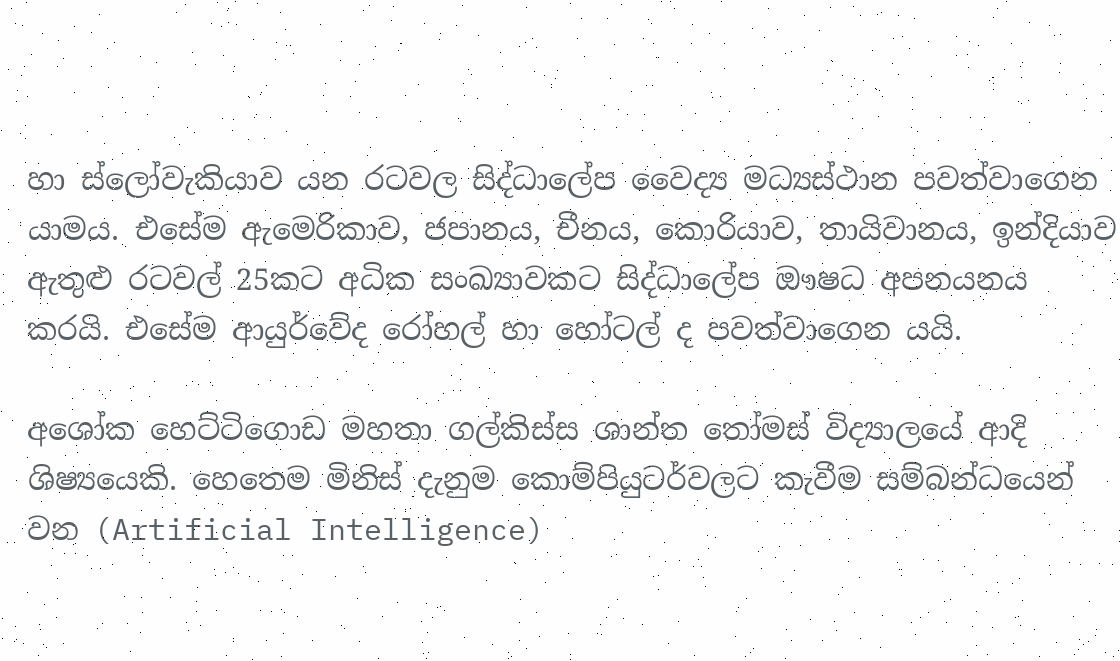හා ස්ලෝවැකියාව යන රටවල සිද්ධාලේප වෛද්‍ය මධ්‍යස්ථාන පවත්වාගෙන යාමය. එසේම ඇමෙරිකාව, ජපානය, චීනය, කොරියාව, තායිවානය, ඉන්දියාව ඇතුළු රටවල් 25කට අධික සංඛ්‍යාවකට සිද්ධාලේප ඖෂධ අපනයනය කරයි. එසේම ආයුර්වේද රෝහල් හා හෝටල් ද පවත්වාගෙන යයි.

අශෝක හෙට්ටිගොඩ මහතා ගල්කිස්ස ශාන්ත තෝමස් විද්‍යාලයේ ආදි ශිෂ්‍යයෙකි. හෙතෙම මිනිස් දැනුම කොම්පියුටර්වලට කැවීම සම්බන්ධයෙන් වන (Artificial Intelligence)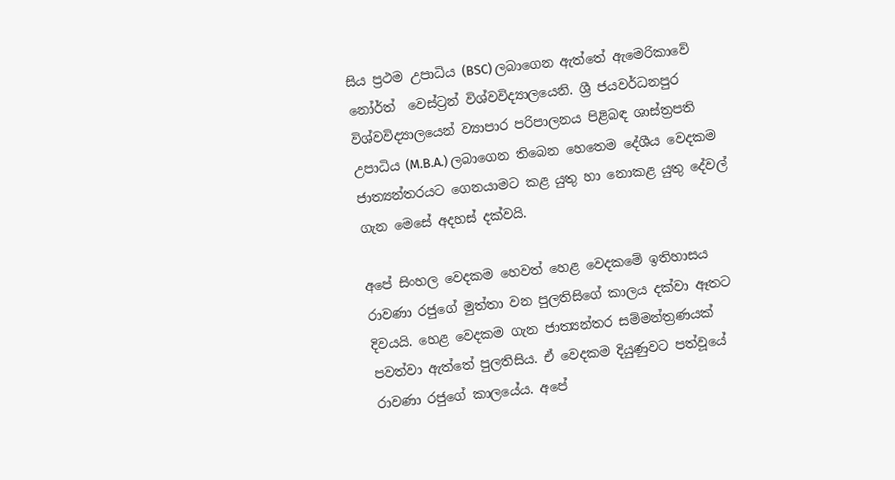සිය ප්‍රථම උපාධිය (BSC) ලබාගෙන ඇත්තේ ඇමෙරිකාවේ නෝර්ත්  වෙස්ට්‍රන් විශ්වවිද්‍යාලයෙනි. ශ්‍රී ජයවර්ධනපුර විශ්වවිද්‍යාලයෙන් ව්‍යාපාර පරිපාලනය පිළිබඳ ශාස්ත්‍රපති උපාධිය (M.B.A.) ලබාගෙන තිබෙන හෙතෙම දේශීය වෙදකම ජාත්‍යන්තරයට ගෙනයාමට කළ යුතු හා නොකළ යුතු දේවල් ගැන මෙසේ අදහස් දක්වයි.

අපේ සිංහල වෙදකම හෙවත් හෙළ වෙදකමේ ඉතිහාසය රාවණා රජුගේ මුත්තා වන පුලතිසිගේ කාලය දක්වා ඈතට දිවයයි. හෙළ වෙදකම ගැන ජාත්‍යන්තර සම්මන්ත්‍රණයක් පවත්වා ඇත්තේ පුලතිසිය. ඒ වෙදකම දියුණුවට පත්වූයේ රාවණා රජුගේ කාලයේය. අපේ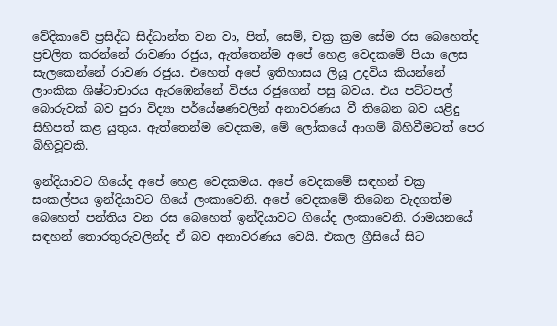වේදිකාවේ ප්‍රසිද්ධ සිද්ධාන්ත වන වා, පිත්, සෙම්, චක්‍ර ක්‍රම සේම රස බෙහෙත්ද ප්‍රචලිත කරන්නේ රාවණා රජුය, ඇත්තෙන්ම අපේ හෙළ වෙදකමේ පියා ලෙස සැලකෙන්නේ රාවණ රජුය. එහෙත් අපේ ඉතිහාසය ලියූ උදවිය කියන්නේ ලාංකික ශිෂ්ටාචාරය ඇරඹෙන්නේ විජය රජුගෙන් පසු බවය. එය පට්ටපල් බොරුවක් බව පුරා විද්‍යා පර්යේෂණවලින් අනාවරණය වී තිබෙන බව යළිදු සිහිපත් කළ යුතුය. ඇත්තෙන්ම වෙදකම, මේ ලෝකයේ ආගම් බිහිවීමටත් පෙර බිහිවූවකි.

ඉන්දියාවට ගියේද අපේ හෙළ වෙදකමය. අපේ වෙදකමේ සඳහන් චක්‍ර සංකල්පය ඉන්දියාවට ගියේ ලංකාවෙනි. අපේ වෙදකමේ තිබෙන වැදගත්ම බෙහෙත් පන්තිය වන රස බෙහෙත් ඉන්දියාවට ගියේද ලංකාවෙනි. රාමයනයේ සඳහන් තොරතුරුවලින්ද ඒ බව අනාවරණය වෙයි. එකල ග්‍රීසියේ සිට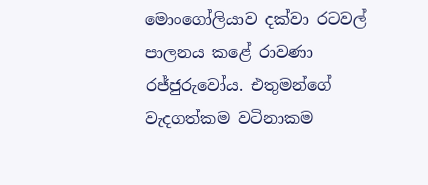මොංගෝලියාව දක්වා රටවල් පාලනය කළේ රාවණා රජ්ජුරුවෝය. එතුමන්ගේ වැදගත්කම වටිනාකම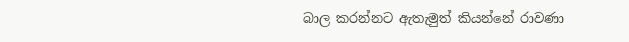බාල කරන්නට ඇතැමුත් කියන්නේ රාවණා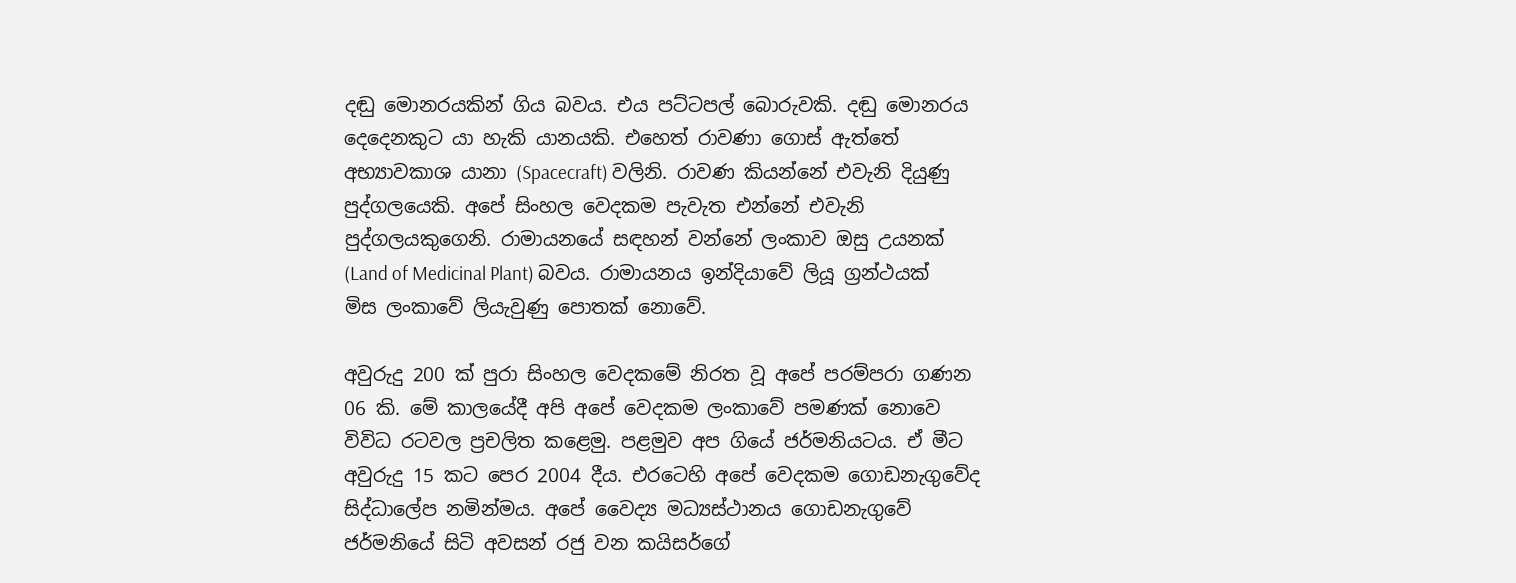දඬු මොනරයකින් ගිය බවය. එය පට්ටපල් බොරුවකි. දඬු මොනරය දෙදෙනකුට යා හැකි යානයකි. එහෙත් රාවණා ගොස් ඇත්තේ අභ්‍යාවකාශ යානා (Spacecraft) වලිනි. රාවණ කියන්නේ එවැනි දියුණු පුද්ගලයෙකි. අපේ සිංහල වෙදකම පැවැත එන්නේ එවැනි පුද්ගලයකුගෙනි. රාමායනයේ සඳහන් වන්නේ ලංකාව ඔසු උයනක් (Land of Medicinal Plant) බවය. රාමායනය ඉන්දියාවේ ලියූ ග්‍රන්ථයක් මිස ලංකාවේ ලියැවුණු පොතක් නොවේ.

අවුරුදු 200 ක් පුරා සිංහල වෙදකමේ නිරත වූ අපේ පරම්පරා ගණන 06 කි. මේ කාලයේදී අපි අපේ වෙදකම ලංකාවේ පමණක් නොවෙ විවිධ රටවල ප්‍රචලිත කළෙමු. පළමුව අප ගියේ ජර්මනියටය. ඒ මීට අවුරුදු 15 කට පෙර 2004 දීය. එරටෙහි අපේ වෙදකම ගොඩනැගුවේද සිද්ධාලේප නමින්මය. අපේ වෛද්‍ය මධ්‍යස්ථානය ගොඩනැගුවේ ජර්මනියේ සිටි අවසන් රජු වන කයිසර්ගේ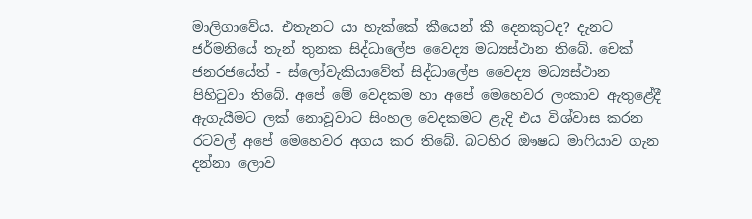මාලිගාවේය. එතැනට යා හැක්කේ කීයෙන් කී දෙනකුටද? දැනට ජර්මනියේ තැන් තුනක සිද්ධාලේප වෛද්‍ය මධ්‍යස්ථාන තිබේ. චෙක් ජනරජයේත් - ස්ලෝවැකියාවේත් සිද්ධාලේප වෛද්‍ය මධ්‍යස්ථාන පිහිටුවා තිබේ. අපේ මේ වෙදකම හා අපේ මෙහෙවර ලංකාව ඇතුළේදී ඇගැයීමට ලක් නොවූවාට සිංහල වෙදකමට ළැදි එය විශ්වාස කරන රටවල් අපේ මෙහෙවර අගය කර තිබේ. බටහිර ඖෂධ මාෆියාව ගැන දන්නා ලොව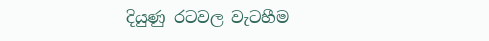දියුණු රටවල වැටහීම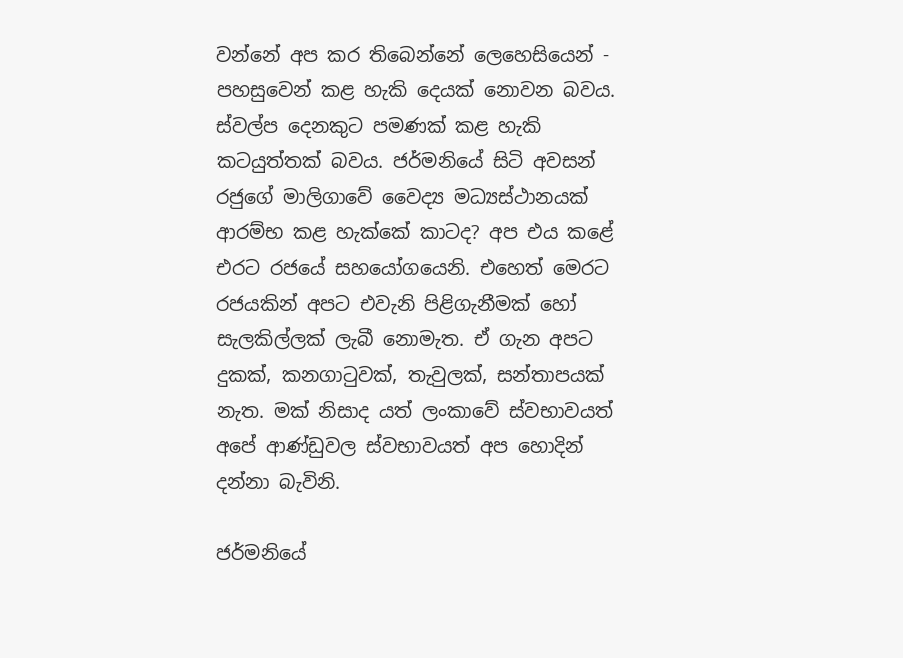වන්නේ අප කර තිබෙන්නේ ලෙහෙසියෙන් - පහසුවෙන් කළ හැකි දෙයක් නොවන බවය. ස්වල්ප දෙනකුට පමණක් කළ හැකි කටයුත්තක් බවය. ජර්මනියේ සිටි අවසන් රජුගේ මාලිගාවේ වෛද්‍ය මධ්‍යස්ථානයක් ආරම්භ කළ හැක්කේ කාටද? අප එය කළේ එරට රජයේ සහයෝගයෙනි. එහෙත් මෙරට රජයකින් අපට එවැනි පිළිගැනීමක් හෝ සැලකිල්ලක් ලැබී නොමැත. ඒ ගැන අපට දුකක්, කනගාටුවක්, තැවුලක්, සන්තාපයක් නැත. මක් නිසාද යත් ලංකාවේ ස්වභාවයත් අපේ ආණ්ඩුවල ස්වභාවයත් අප හොදින් දන්නා බැවිනි.

ජර්මනියේ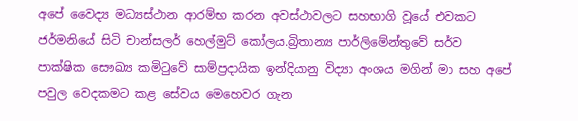අපේ වෛද්‍ය මධ්‍යස්ථාන ආරම්භ කරන අවස්ථාවලට සහභාගි වූයේ එවකට ජර්මනියේ සිටි චාන්සලර් හෙල්මුට් කෝලය.බ්‍රිතාන්‍ය පාර්ලිමේන්තුවේ සර්ව පාක්ෂික සෞඛ්‍ය කමිටුවේ සාම්ප්‍රදායික ඉන්දියානු විද්‍යා අංශය මගින් මා සහ අපේ පවුල වෙදකමට කළ සේවය මෙහෙවර ගැන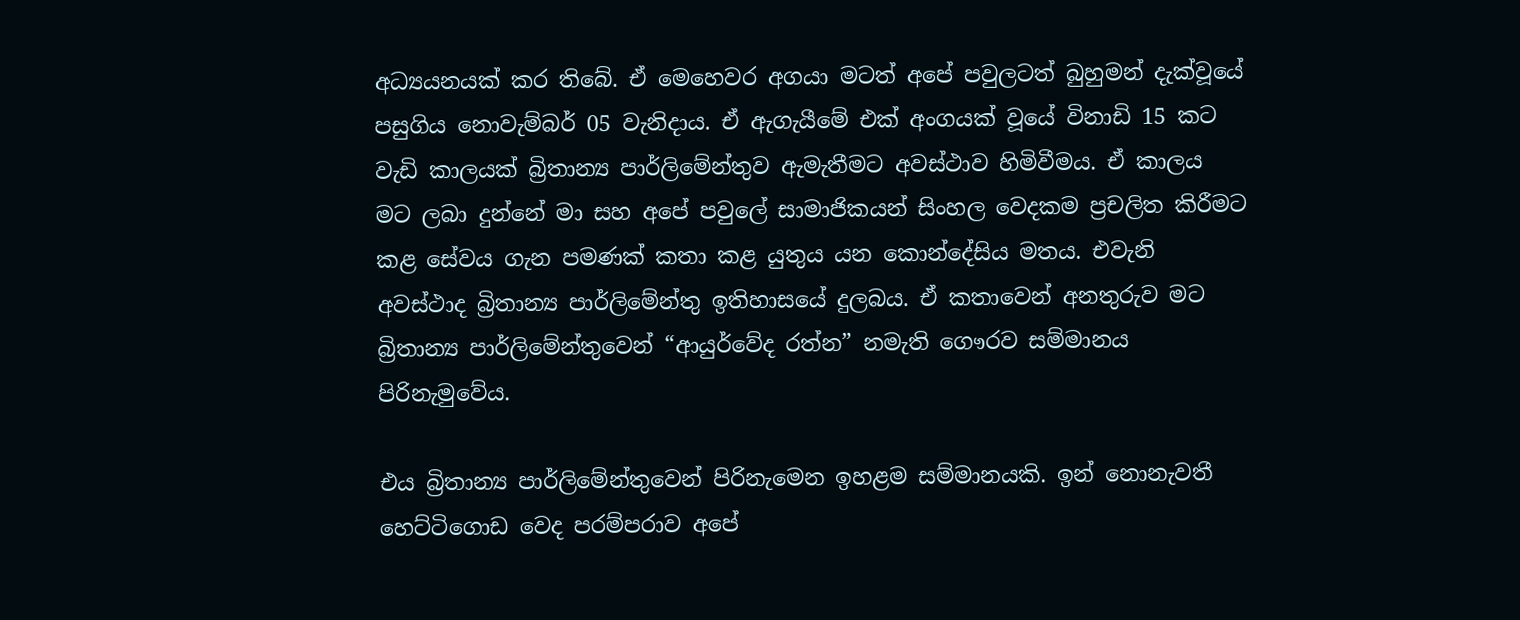අධ්‍යයනයක් කර තිබේ. ඒ මෙහෙවර අගයා මටත් අපේ පවුලටත් බුහුමන් දැක්වූයේ පසුගිය නොවැම්බර් 05 වැනිදාය. ඒ ඇගැයීමේ එක් අංගයක් වූයේ විනාඩි 15 කට වැඩි කාලයක් බ්‍රිතාන්‍ය පාර්ලිමේන්තුව ඇමැතීමට අවස්ථාව හිමිවීමය. ඒ කාලය මට ලබා දුන්නේ මා සහ අපේ පවුලේ සාමාජිකයන් සිංහල වෙදකම ප්‍රචලිත කිරීමට කළ සේවය ගැන පමණක් කතා කළ යුතුය යන කොන්දේසිය මතය. එවැනි අවස්ථාද බ්‍රිතාන්‍ය පාර්ලිමේන්තු ඉතිහාසයේ දුලබය. ඒ කතාවෙන් අනතුරුව මට බ්‍රිතාන්‍ය පාර්ලිමේන්තුවෙන් “ආයුර්වේද රත්න” නමැති ගෞරව සම්මානය පිරිනැමුවේය.

එය බ්‍රිතාන්‍ය පාර්ලිමේන්තුවෙන් පිරිනැමෙන ඉහළම සම්මානයකි. ඉන් නොනැවතී හෙට්ටිගොඩ වෙද පරම්පරාව අපේ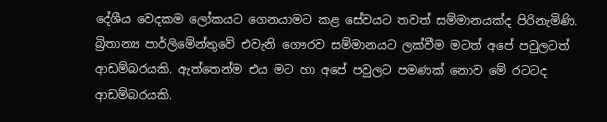දේශීය වෙදකම ලෝකයට ගෙනයාමට කළ සේවයට තවත් සම්මානයක්ද පිරිනැමිණි. බ්‍රිතාන්‍ය පාර්ලිමේන්තුවේ එවැනි ගෞරව සම්මානයට ලක්වීම මටත් අපේ පවුලටත් ආඩම්බරයකි. ඇත්තෙන්ම එය මට හා අපේ පවුලට පමණක් නොව මේ රටටද ආඩම්බරයකි.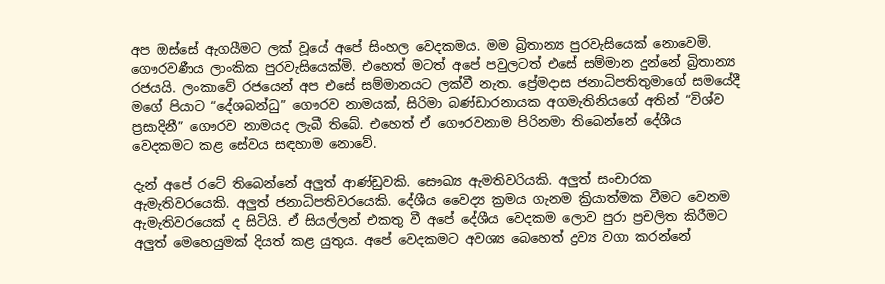අප ඔස්සේ ඇගයීමට ලක් වූයේ අපේ සිංහල වෙදකමය. මම බ්‍රිතාන්‍ය පුරවැසියෙක් නොවෙමි. ගෞරවණීය ලාංකික පුරවැසියෙක්මි. එහෙත් මටත් අපේ පවුලටත් එසේ සම්මාන දුන්නේ බ්‍රිතාන්‍ය රජයයි. ලංකාවේ රජයෙන් අප එසේ සම්මානයට ලක්වී නැත. ප්‍රේමදාස ජනාධිපතිතුමාගේ සමයේදී මගේ පියාට “දේශබන්ධු” ගෞරව නාමයක්, සිරිමා බණ්ඩාරනායක අගමැතිනියගේ අතින් “විශ්ව ප්‍රසාදිනී” ගෞරව නාමයද ලැබී තිබේ. එහෙත් ඒ ගෞරවනාම පිරිනමා තිබෙන්නේ දේශීය වෙදකමට කළ සේවය සඳහාම නොවේ.

දැන් අපේ රටේ තිබෙන්නේ අලුත් ආණ්ඩුවකි. සෞඛ්‍ය ඇමතිවරියකි. අලුත් සංචාරක ඇමැතිවරයෙකි. අලුත් ජනාධිපතිවරයෙකි. දේශීය වෛද්‍ය ක්‍රමය ගැනම ක්‍රියාත්මක වීමට වෙනම ඇමැතිවරයෙක් ද සිටියි. ඒ සියල්ලන් එකතු වී අපේ දේශීය වෙදකම ලොව පුරා ප්‍රචලිත කිරීමට අලුත් මෙහෙයුමක් දියත් කළ යුතුය. අපේ වෙදකමට අවශ්‍ය බෙහෙත් ද්‍රව්‍ය වගා කරන්නේ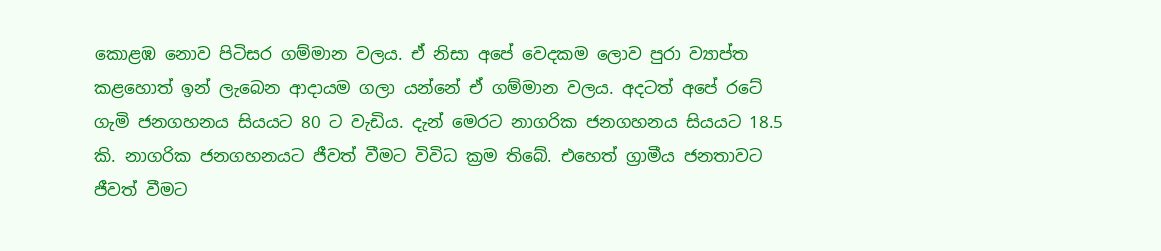කොළඹ නොව පිටිසර ගම්මාන වලය. ඒ නිසා අපේ වෙදකම ලොව පුරා ව්‍යාප්ත කළහොත් ඉන් ලැබෙන ආදායම ගලා යන්නේ ඒ ගම්මාන වලය. අදටත් අපේ රටේ ගැමි ජනගහනය සියයට 80 ට වැඩිය. දැන් මෙරට නාගරික ජනගහනය සියයට 18.5 කි. නාගරික ජනගහනයට ජීවත් වීමට විවිධ ක්‍රම තිබේ. එහෙත් ග්‍රාමීය ජනතාවට ජීවත් වීමට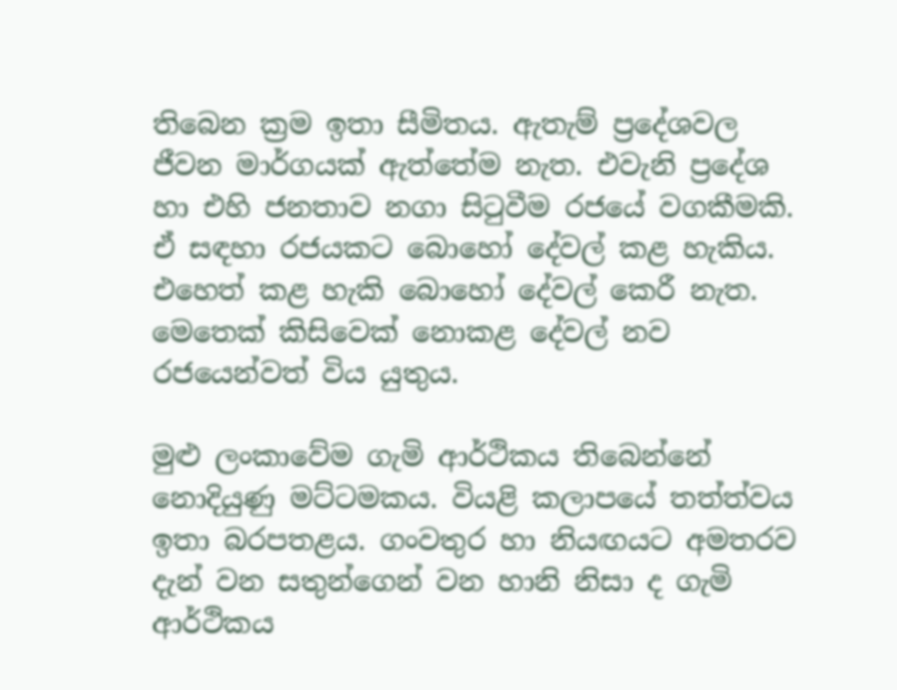තිබෙන ක්‍රම ඉතා සීමිතය. ඇතැම් ප්‍රදේශවල ජීවන මාර්ගයක් ඇත්තේම නැත. එවැනි ප්‍රදේශ හා එහි ජනතාව නගා සිටුවීම රජයේ වගකීමකි. ඒ සඳහා රජයකට බොහෝ දේවල් කළ හැකිය. එහෙත් කළ හැකි බොහෝ දේවල් කෙරී නැත. මෙතෙක් කිසිවෙක් නොකළ දේවල් නව රජයෙන්වත් විය යුතුය.

මුළු ලංකාවේම ගැමි ආර්ථිකය තිබෙන්නේ නොදියුණු මට්ටමකය. වියළි කලාපයේ තත්ත්වය ඉතා බරපතළය. ගංවතුර හා නියඟයට අමතරව දැන් වන සතුන්ගෙන් වන හානි නිසා ද ගැමි ආර්ථිකය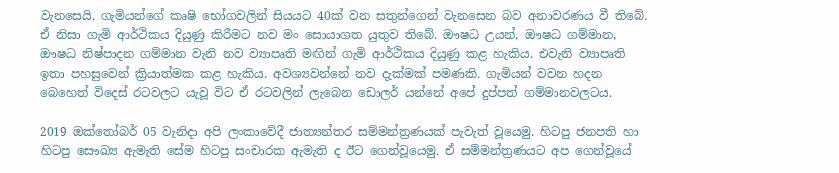වැනසෙයි. ගැමියන්ගේ කෘෂි භෝගවලින් සියයට 40ක් වන සතුන්ගෙන් වැනසෙන බව අනාවරණය වී තිබේ. ඒ නිසා ගැමි ආර්ථිකය දියුණු කිරීමට නව මං සොයාගත යුතුව තිබේ. ඖෂධ උයන්, ඖෂධ ගම්මාන, ඖෂධ නිෂ්පාදන ගම්මාන වැනි නව ව්‍යාපෘති මඟින් ගැමි ආර්ථිකය දියුණු කළ හැකිය. එවැනි ව්‍යාපෘති ඉතා පහසුවෙන් ක්‍රියාත්මක කළ හැකිය. අවශ්‍යවන්නේ නව දැක්මක් පමණකි. ගැමියන් වවන හදන බෙහෙත් විදෙස් රටවලට යැවූ විට ඒ රටවලින් ලැබෙන ඩොලර් යන්නේ අපේ දුප්පත් ගම්මානවලටය.

2019 ඔක්තෝබර් 05 වැනිදා අපි ලංකාවේදී ජාත්‍යන්තර සම්මන්ත්‍රණයක් පැවැත් වූයෙමු. හිටපු ජනපති හා හිටපු සෞඛ්‍ය ඇමැති සේම හිටපු සංචාරක ඇමැති ද ඊට ගෙන්වූයෙමු. ඒ සම්මන්ත්‍රණයට අප ගෙන්වූයේ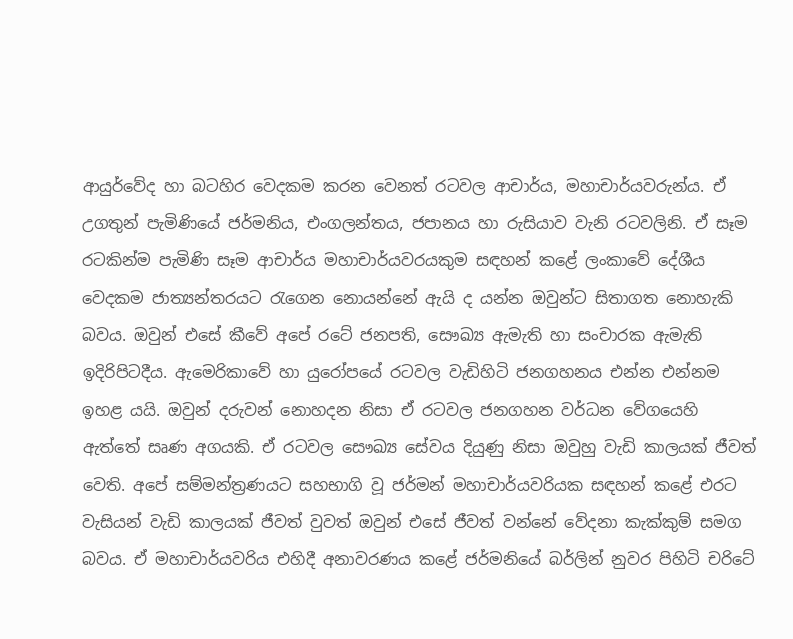ආයුර්වේද හා බටහිර වෙදකම කරන වෙනත් රටවල ආචාර්ය, මහාචාර්යවරුන්ය. ඒ උගතුන් පැමිණියේ ජර්මනිය, එංගලන්තය, ජපානය හා රුසියාව වැනි රටවලිනි. ඒ සෑම රටකින්ම පැමිණි සෑම ආචාර්ය මහාචාර්යවරයකුම සඳහන් කළේ ලංකාවේ දේශීය වෙදකම ජාත්‍යන්තරයට රැගෙන නොයන්නේ ඇයි ද යන්න ඔවුන්ට සිතාගත නොහැකි බවය. ඔවුන් එසේ කීවේ අපේ රටේ ජනපති, සෞඛ්‍ය ඇමැති හා සංචාරක ඇමැති ඉදිරිපිටදීය. ඇමෙරිකාවේ හා යුරෝපයේ රටවල වැඩිහිටි ජනගහනය එන්න එන්නම ඉහළ යයි. ඔවුන් දරුවන් නොහදන නිසා ඒ රටවල ජනගහන වර්ධන වේගයෙහි ඇත්තේ සෘණ අගයකි. ඒ රටවල සෞඛ්‍ය සේවය දියුණු නිසා ඔවුහු වැඩි කාලයක් ජීවත් වෙති. අපේ සම්මන්ත්‍රණයට සහභාගි වූ ජර්මන් මහාචාර්යවරියක සඳහන් කළේ එරට වැසියන් වැඩි කාලයක් ජීවත් වුවත් ඔවුන් එසේ ජීවත් වන්නේ වේදනා කැක්කුම් සමග බවය. ඒ මහාචාර්යවරිය එහිදී අනාවරණය කළේ ජර්මනියේ බර්ලින් නුවර පිහිටි චරිටේ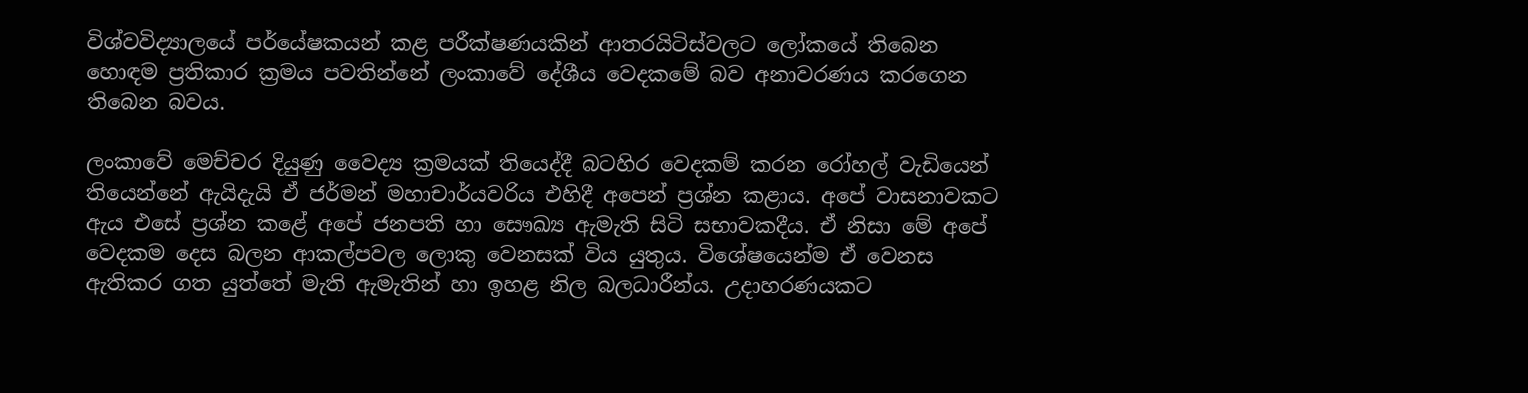විශ්වවිද්‍යාලයේ පර්යේෂකයන් කළ පරීක්ෂණයකින් ආතරයිටිස්වලට ලෝකයේ තිබෙන හොඳම ප්‍රතිකාර ක්‍රමය පවතින්නේ ලංකාවේ දේශීය වෙදකමේ බව අනාවරණය කරගෙන තිබෙන බවය.

ලංකාවේ මෙච්චර දියුණු වෛද්‍ය ක්‍රමයක් තියෙද්දී බටහිර වෙදකම් කරන රෝහල් වැඩියෙන් තියෙන්නේ ඇයිදැයි ඒ ජර්මන් මහාචාර්යවරිය එහිදී අපෙන් ප්‍රශ්න කළාය. අපේ වාසනාවකට ඇය එසේ ප්‍රශ්න කළේ අපේ ජනපති හා සෞඛ්‍ය ඇමැති සිටි සභාවකදීය. ඒ නිසා මේ අපේ වෙදකම දෙස බලන ආකල්පවල ලොකු වෙනසක් විය යුතුය. විශේෂයෙන්ම ඒ වෙනස ඇතිකර ගත යුත්තේ මැති ඇමැතින් හා ඉහළ නිල බලධාරීන්ය. උදාහරණයකට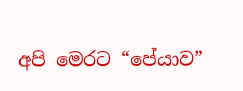අපි මෙරට “පේයාව”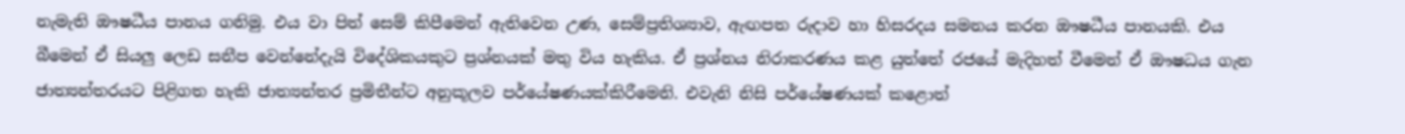නැමැති ඖෂධීය පානය ගනිමු. එය වා පිත් සෙම් කිපීමෙන් ඇතිවෙන උණ, සෙම්ප්‍රතිශ්‍යාව, ඇඟපත රුදාව හා හිසරදය සමනය කරන ඖෂධීය පානයකි. එය බීමෙන් ඒ සියලු ලෙඩ සනීප වෙන්නේදැයි විදේශිකයකුට ප්‍රශ්නයක් මතු විය හැකිය. ඒ ප්‍රශ්නය නිරාකරණය කළ යුත්තේ රජයේ මැදිහත් වීමෙන් ඒ ඖෂධය ගැන ජාත්‍යන්තරයට පිළිගත හැකි ජාත්‍යන්තර ප්‍රමිතීන්ට අනුකූලව පර්යේෂණයක්කිරීමෙනි. එවැනි නිසි පර්යේෂණයක් කළොත්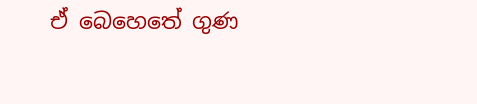ඒ බෙහෙතේ ගුණ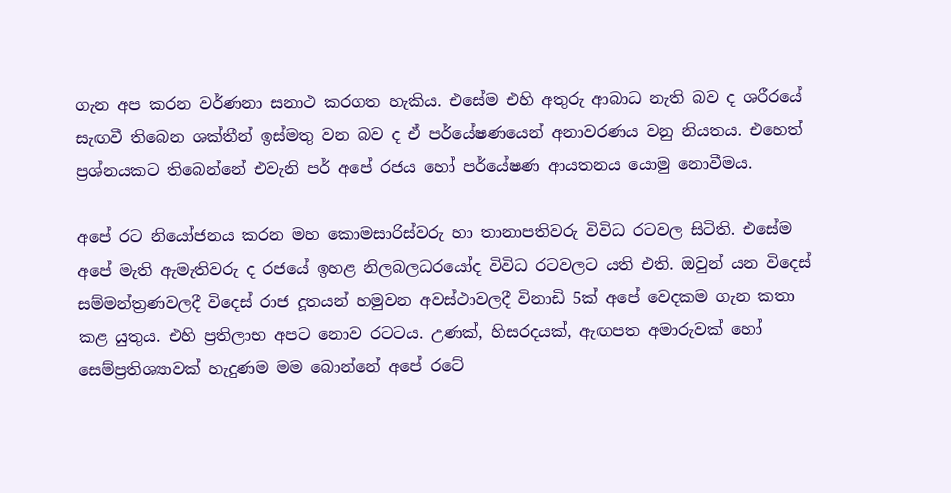ගැන අප කරන වර්ණනා සනාථ කරගත හැකිය. එසේම එහි අතුරු ආබාධ නැති බව ද ශරීරයේ සැඟවී තිබෙන ශක්තීන් ඉස්මතු වන බව ද ඒ පර්යේෂණයෙන් අනාවරණය වනු නියතය. එහෙත් ප්‍රශ්නයකට තිබෙන්නේ එවැනි පර් අපේ රජය හෝ පර්යේෂණ ආයතනය යොමු නොවීමය.

අපේ රට නියෝජනය කරන මහ කොමසාරිස්වරු හා තානාපතිවරු විවිධ රටවල සිටිති. එසේම අපේ මැති ඇමැතිවරු ද රජයේ ඉහළ නිලබලධරයෝද විවිධ රටවලට යති එති. ඔවුන් යන විදෙස් සම්මන්ත්‍රණවලදී විදෙස් රාජ දූතයන් හමුවන අවස්ථාවලදී විනාඩි 5ක් අපේ වෙදකම ගැන කතා කළ යුතුය. එහි ප්‍රතිලාභ අපට නොව රටටය. උණක්, හිසරදයක්, ඇඟපත අමාරුවක් හෝ සෙම්ප්‍රතිශ්‍යාවක් හැදුණම මම බොන්නේ අපේ රටේ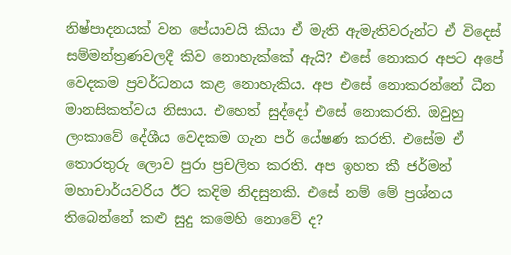නිෂ්පාදනයක් වන පේයාවයි කියා ඒ මැති ඇමැතිවරුන්ට ඒ විදෙස් සම්මන්ත්‍රණවලදී කිව නොහැක්කේ ඇයි? එසේ නොකර අපට අපේ වෙදකම ප්‍රවර්ධනය කළ නොහැකිය. අප එසේ නොකරන්නේ ධීන මානසිකත්වය නිසාය. එහෙත් සුද්දෝ එසේ නොකරති. ඔවුහු ලංකාවේ දේශීය වෙදකම ගැන පර් යේෂණ කරති. එසේම ඒ තොරතුරු ලොව පුරා ප්‍රචලිත කරති. අප ඉහත කී ජර්මන් මහාචාර්යවරිය ඊට කදිම නිදසුනකි. එසේ නම් මේ ප්‍රශ්නය තිබෙන්නේ කළු සුදු කමෙහි නොවේ ද?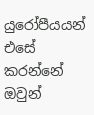යුරෝපීයයන් එසේ කරන්නේ ඔවුන්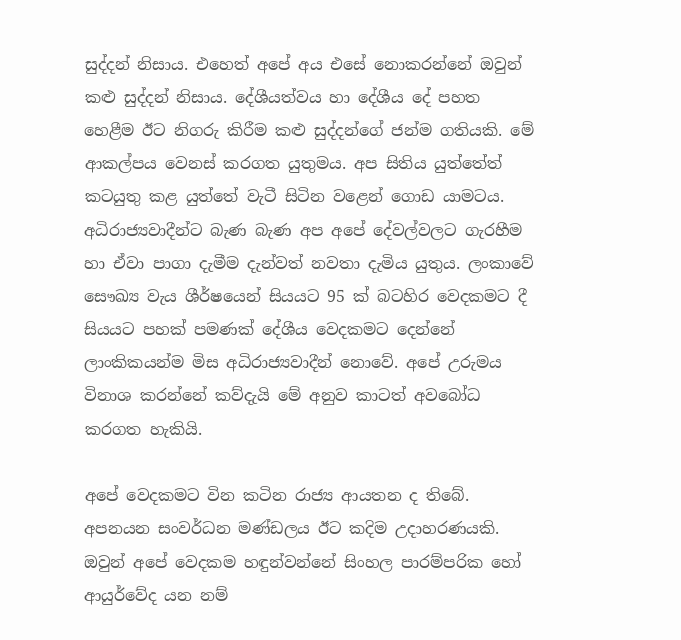සුද්දන් නිසාය. එහෙත් අපේ අය එසේ නොකරන්නේ ඔවුන් කළු සුද්දන් නිසාය. දේශීයත්වය හා දේශීය දේ පහත හෙළීම ඊට නිගරු කිරීම කළු සුද්දන්ගේ ජන්ම ගතියකි. මේ ආකල්පය වෙනස් කරගත යුතුමය. අප සිතිය යුත්තේත් කටයුතු කළ යුත්තේ වැටී සිටින වළෙන් ගොඩ යාමටය. අධිරාජ්‍යවාදීන්ට බැණ බැණ අප අපේ දේවල්වලට ගැරහීම හා ඒවා පාගා දැමීම දැන්වත් නවතා දැමිය යුතුය. ලංකාවේ සෞඛ්‍ය වැය ශීර්ෂයෙන් සියයට 95 ක් බටහිර වෙදකමට දී සියයට පහක් පමණක් දේශීය වෙදකමට දෙන්නේ ලාංකිකයන්ම මිස අධිරාජ්‍යවාදීන් නොවේ. අපේ උරුමය විනාශ කරන්නේ කව්දැයි මේ අනුව කාටත් අවබෝධ කරගත හැකියි.

අපේ වෙදකමට වින කටින රාජ්‍ය ආයතන ද තිබේ. අපනයන සංවර්ධන මණ්ඩලය ඊට කදිම උදාහරණයකි. ඔවුන් අපේ වෙදකම හඳුන්වන්නේ සිංහල පාරම්පරික හෝ ආයුර්වේද යන නම්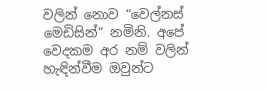වලින් නොව “වෙල්නස් මෙඩිසින්” නමිනි. අපේ වෙදකම අර නම් වලින් හැඳින්වීම ඔවුන්ට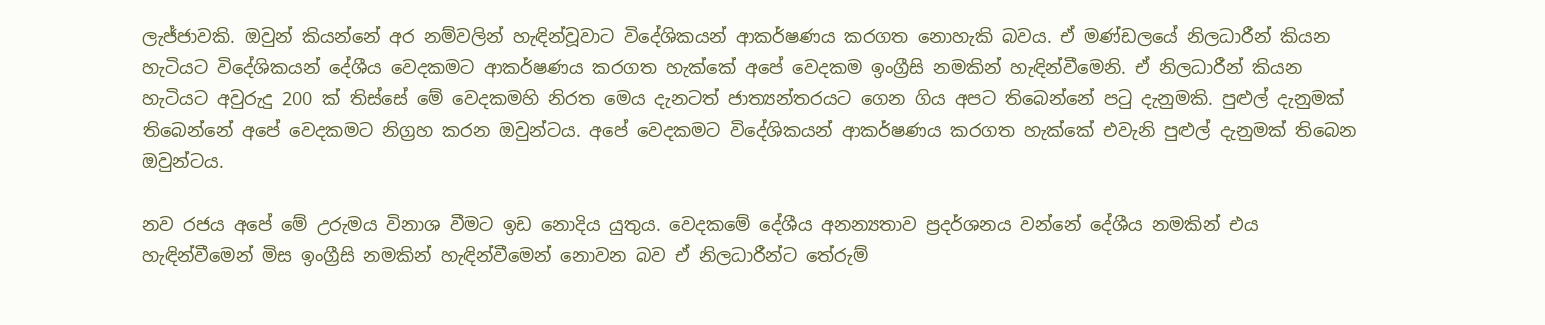ලැජ්ජාවකි. ඔවුන් කියන්නේ අර නම්වලින් හැඳින්වූවාට විදේශිකයන් ආකර්ෂණය කරගත නොහැකි බවය. ඒ මණ්ඩලයේ නිලධාරීන් කියන හැටියට විදේශිකයන් දේශීය වෙදකමට ආකර්ෂණය කරගත හැක්කේ අපේ වෙදකම ඉංග්‍රීසි නමකින් හැඳින්වීමෙනි. ඒ නිලධාරීන් කියන හැටියට අවුරුදු 200 ක් තිස්සේ මේ වෙදකමහි නිරත මෙය දැනටත් ජාත්‍යන්තරයට ගෙන ගිය අපට තිබෙන්නේ පටු දැනුමකි. පුළුල් දැනුමක් තිබෙන්නේ අපේ වෙදකමට නිග්‍රහ කරන ඔවුන්ටය. අපේ වෙදකමට විදේශිකයන් ආකර්ෂණය කරගත හැක්කේ එවැනි පුළුල් දැනුමක් තිබෙන ඔවුන්ටය.

නව රජය අපේ මේ උරුමය විනාශ වීමට ඉඩ නොදිය යුතුය. වෙදකමේ දේශීය අනන්‍යතාව ප්‍රදර්ශනය වන්නේ දේශීය නමකින් එය හැඳින්වීමෙන් මිස ඉංග්‍රීසි නමකින් හැඳින්වීමෙන් නොවන බව ඒ නිලධාරීන්ට තේරුම්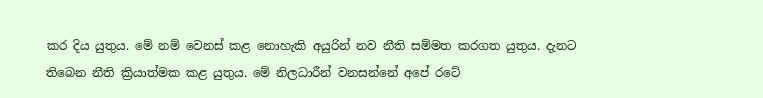කර දිය යුතුය. මේ නම් වෙනස් කළ නොහැකි අයුරින් නව නීති සම්මත කරගත යුතුය. දැනට තිබෙන නීති ක්‍රියාත්මක කළ යුතුය. මේ නිලධාරීන් වනසන්නේ අපේ රටේ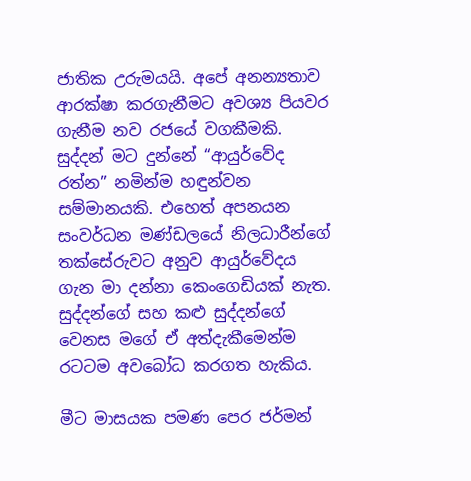ජාතික උරුමයයි. අපේ අනන්‍යතාව ආරක්ෂා කරගැනීමට අවශ්‍ය පියවර ගැනීම නව රජයේ වගකීමකි. සුද්දන් මට දුන්නේ “ආයුර්වේද රත්න” නමින්ම හඳුන්වන සම්මානයකි. එහෙත් අපනයන සංවර්ධන මණ්ඩලයේ නිලධාරීන්ගේ තක්සේරුවට අනුව ආයුර්වේදය ගැන මා දන්නා කෙංගෙඩියක් නැත. සුද්දන්ගේ සහ කළු සුද්දන්ගේ වෙනස මගේ ඒ අත්දැකීමෙන්ම රටටම අවබෝධ කරගත හැකිය.

මීට මාසයක පමණ පෙර ජර්මන්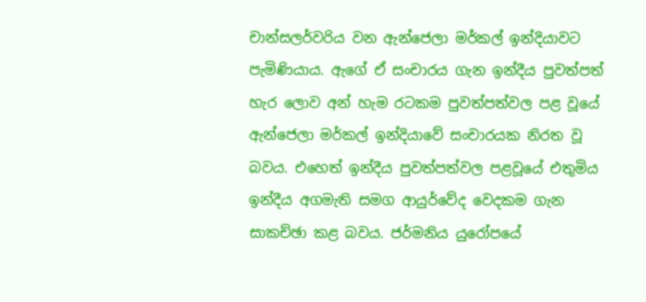චාන්සලර්වරිය වන ඇන්ජෙලා මර්කල් ඉන්දියාවට පැමිණියාය. ඇගේ ඒ සංචාරය ගැන ඉන්දීය පුවත්පත් හැර ලොව අන් හැම රටකම පුවත්පත්වල පළ වූයේ ඇන්ජෙලා මර්කල් ඉන්දියාවේ සංචාරයක නිරත වූ බවය. එහෙත් ඉන්දීය පුවත්පත්වල පළවූයේ එතුමිය ඉන්දීය අගමැති සමග ආයුර්වේද වෙදකම ගැන සාකච්ඡා කළ බවය. ජර්මනිය යුරෝපයේ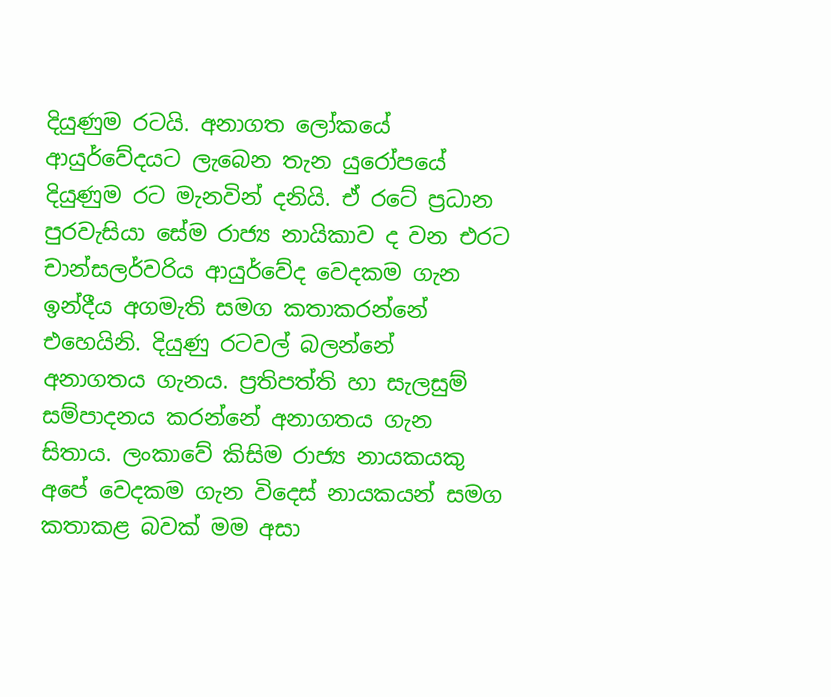දියුණුම රටයි. අනාගත ලෝකයේ ආයුර්වේදයට ලැබෙන තැන යුරෝපයේ දියුණුම රට මැනවින් දනියි. ඒ රටේ ප්‍රධාන පුරවැසියා සේම රාජ්‍ය නායිකාව ද වන එරට චාන්සලර්වරිය ආයුර්වේද වෙදකම ගැන ඉන්දීය අගමැති සමග කතාකරන්නේ එහෙයිනි. දියුණු රටවල් බලන්නේ  අනාගතය ගැනය. ප්‍රතිපත්ති හා සැලසුම් සම්පාදනය කරන්නේ අනාගතය ගැන සිතාය. ලංකාවේ කිසිම රාජ්‍ය නායකයකු අපේ වෙදකම ගැන විදෙස් නායකයන් සමග කතාකළ බවක් මම අසා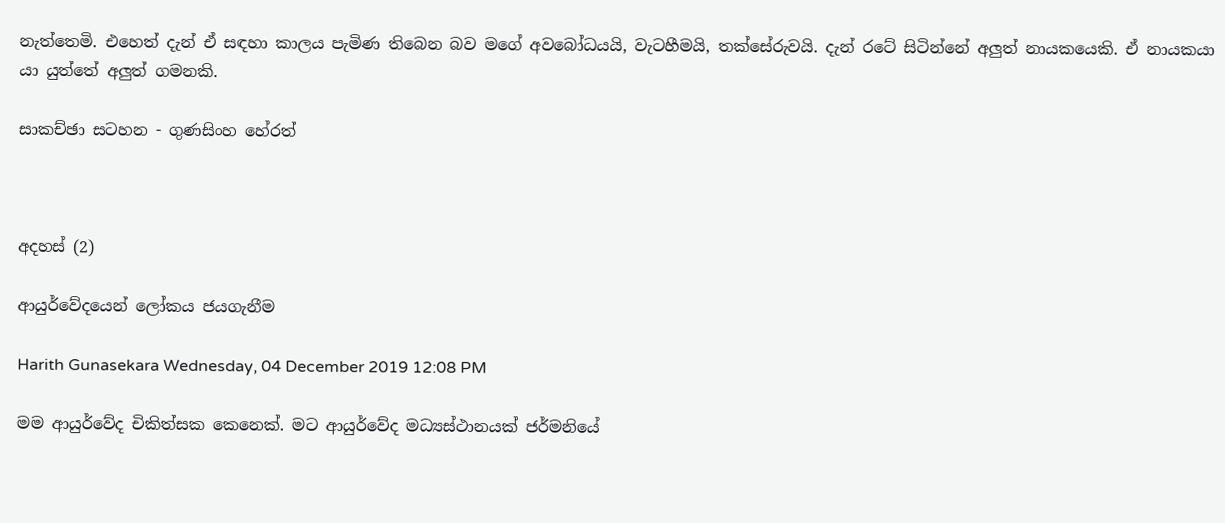නැත්තෙමි. එහෙත් දැන් ඒ සඳහා කාලය පැමිණ තිබෙන බව මගේ අවබෝධයයි, වැටහීමයි, තක්සේරුවයි. දැන් රටේ සිටින්නේ අලුත් නායකයෙකි. ඒ නායකයා යා යුත්තේ අලුත් ගමනකි.

සාකච්ඡා සටහන - ගුණසිංහ හේරත්



අදහස් (2)

ආයුර්වේදයෙන් ලෝකය ජයගැනීම

Harith Gunasekara Wednesday, 04 December 2019 12:08 PM

මම ආයුර්වේද චිකිත්සක කෙනෙක්. මට ආයුර්වේද මධ්‍යස්ථානයක් ජර්මනියේ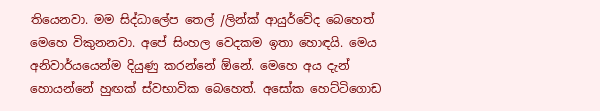තියෙනවා. මම සිද්ධාලේප තෙල් /ලින්ක් ආයුර්වේද බෙහෙත් මෙහෙ විකුනනවා. අපේ සිංහල වෙදකම ඉතා හොඳයි. මෙය අනිවාර්යයෙන්ම දියුණු ක‍රන්නේ ඕනේ. මෙහෙ අය දැන් හොයන්නේ හුඟක් ස්වභාවික බෙහෙත්. අසෝක හෙට්ටිගොඩ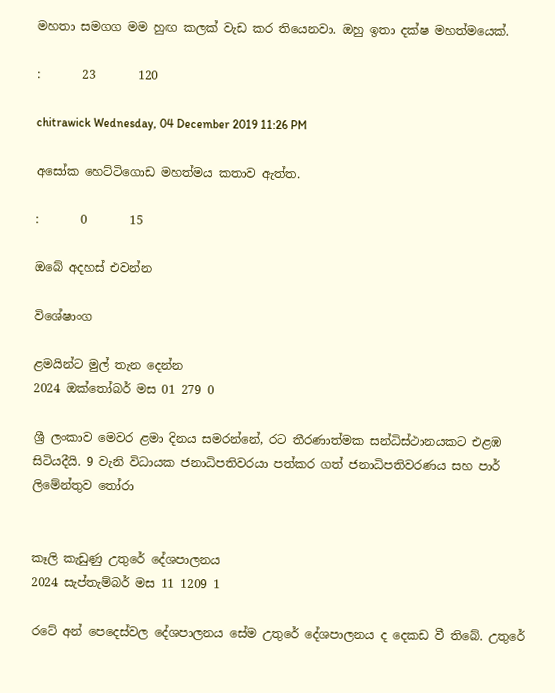මහතා සමගග මම හුඟ කලක් වැඩ ක‍ර තියෙනවා. ඔහු ඉතා දක්ෂ මහත්මයෙක්.

:       23       120

chitrawick Wednesday, 04 December 2019 11:26 PM

අසෝක හෙට්ටිගොඩ මහත්මය කතාව ඇත්ත.

:       0       15

ඔබේ අදහස් එවන්න

විශේෂාංග

ළමයින්ට මුල් තැන දෙන්න
2024 ඔක්තෝබර් මස 01 279 0

ශ්‍රී ලංකාව මෙවර ළමා දිනය සමරන්නේ, රට තීරණාත්මක සන්ධිස්ථානයකට එළඹ සිටියදීයි. 9 වැනි විධායක ජනාධිපතිවරයා පත්කර ගත් ජනාධිපතිවරණය සහ පාර් ලිමේන්තුව තෝරා


කෑලි කැඩුණු උතුරේ දේශපාලනය
2024 සැප්තැම්බර් මස 11 1209 1

රටේ අන් පෙදෙස්වල දේශපාලනය සේම උතුරේ දේශපාලනය ද දෙකඩ වී තිබේ. උතුරේ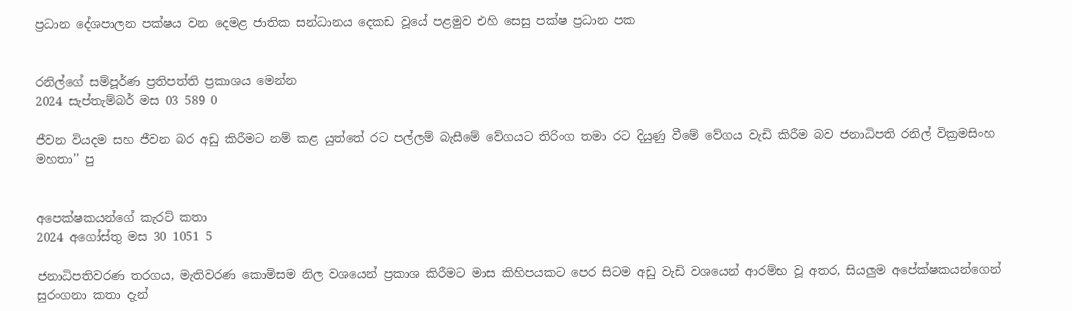ප්‍රධාන දේශපාලන පක්ෂය වන දෙමළ ජාතික සන්ධානය දෙකඩ වූයේ පළමුව එහි සෙසු පක්ෂ ප්‍රධාන පක


රනිල්ගේ සම්පූර්ණ ප්‍රතිපත්ති ප්‍රකාශය මෙන්න
2024 සැප්තැම්බර් මස 03 589 0

ජීවන වියදම සහ ජීවන බර අඩු කිරීමට නම් කළ යුත්තේ රට පල්ලම් බැසීමේ වේගයට තිරිංග තමා රට දියුණු වීමේ වේගය වැඩි කිරීම බව ජනාධිපති රනිල් වික්‍රමසිංහ මහතා’’ පු


අපෙක්ෂකයන්ගේ කැරට් කතා
2024 අගෝස්තු මස 30 1051 5

ජනාධිපතිවරණ තරගය, මැතිවරණ කොමිසම නිල වශයෙන් ප්‍රකාශ කිරීමට මාස කිහිපයකට පෙර සිටම අඩු වැඩි වශයෙන් ආරම්භ වූ අතර, සියලුම අපේක්ෂකයන්ගෙන් සුරංගනා කතා දැන්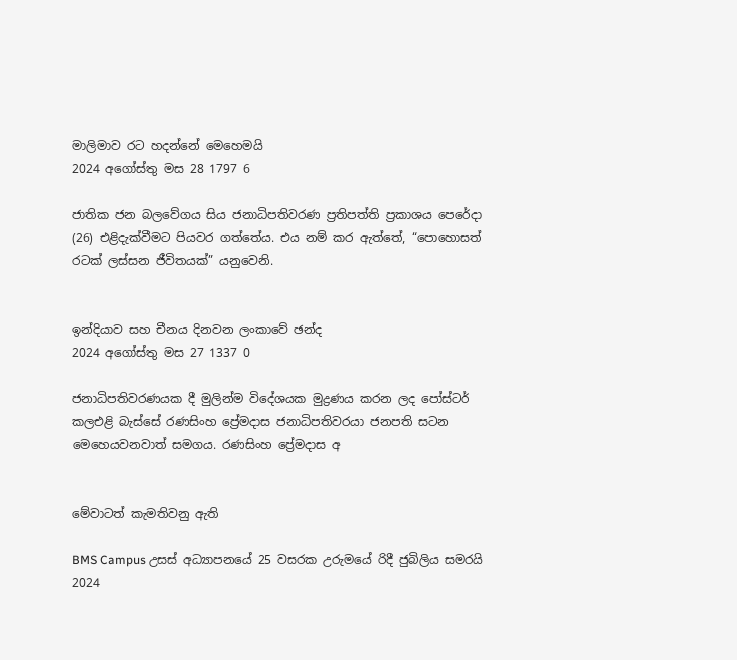මාලිමාව රට හදන්නේ මෙහෙමයි
2024 අගෝස්තු මස 28 1797 6

ජාතික ජන බලවේගය සිය ජනාධිපතිවරණ ප්‍රතිපත්ති ප්‍රකාශය පෙරේදා (26) එළිදැක්වීමට පියවර ගත්තේය. එය නම් කර ඇත්තේ, “පොහොසත් රටක් ලස්සන ජීවිතයක්” යනුවෙනි.


ඉන්දියාව සහ චීනය දිනවන ලංකාවේ ඡන්ද
2024 අගෝස්තු මස 27 1337 0

ජනාධිපතිවරණයක දී මුලින්ම විදේශයක මුද්‍රණය කරන ලද පෝස්ටර් කලඑළි බැස්සේ රණසිංහ ප්‍රේමදාස ජනාධිපතිවරයා ජනපති සටන මෙහෙයවනවාත් සමගය. රණසිංහ ප්‍රේමදාස අ


මේවාටත් කැමතිවනු ඇති

BMS Campus උසස් අධ්‍යාපනයේ 25 වසරක උරුමයේ රිදී ජුබිලිය සමරයි 2024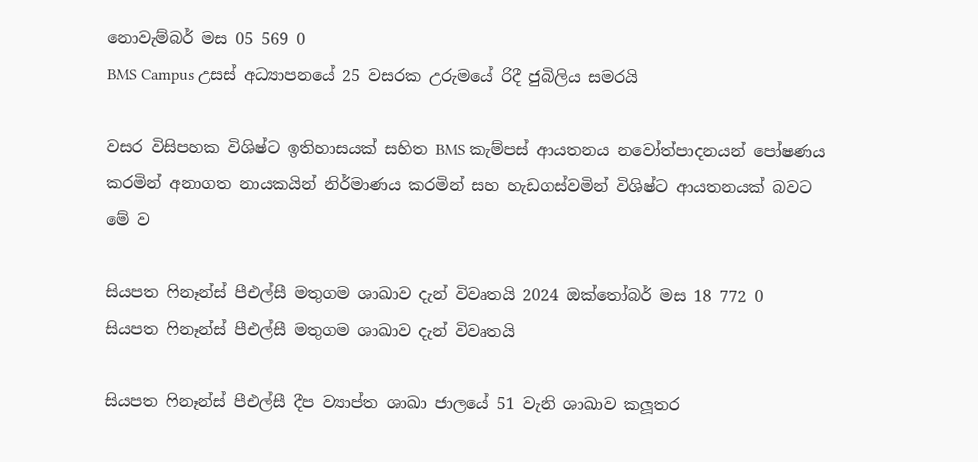නොවැම්බර් මස 05 569 0
BMS Campus උසස් අධ්‍යාපනයේ 25 වසරක උරුමයේ රිදී ජුබිලිය සමරයි

වසර විසිපහක විශිෂ්ට ඉතිහාසයක් සහිත BMS කැම්පස් ආයතනය නවෝත්පාදනයන් පෝෂණය කරමින් අනාගත නායකයින් නිර්මාණය කරමින් සහ හැඩගස්වමින් විශිෂ්ට ආයතනයක් බවට මේ ව

සියපත ෆිනෑන්ස් පීඑල්සී මතුගම ශාඛාව දැන් විවෘතයි 2024 ඔක්තෝබර් මස 18 772 0
සියපත ෆිනෑන්ස් පීඑල්සී මතුගම ශාඛාව දැන් විවෘතයි

සියපත ෆිනෑන්ස් පීඑල්සී දීප ව්‍යාප්ත ශාඛා ජාලයේ 51 වැනි ශාඛාව කලූතර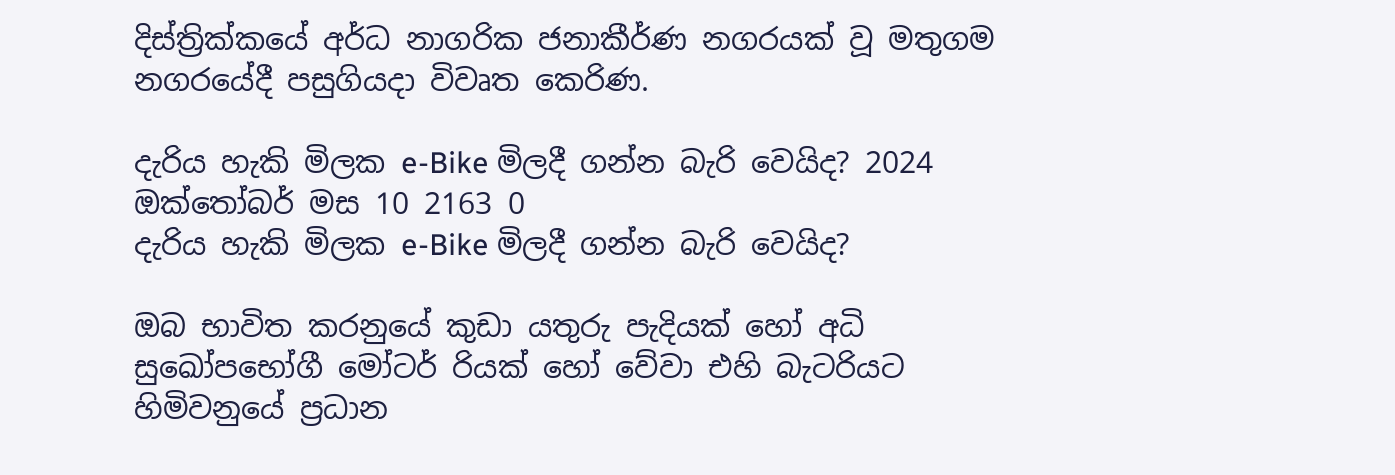දිස්ත්‍රික්කයේ අර්ධ නාගරික ජනාකීර්ණ නගරයක් වූ මතුගම නගරයේදී පසුගියදා විවෘත කෙරිණ.

දැරිය හැකි මිලක e-Bike මිලදී ගන්න බැරි වෙයිද? 2024 ඔක්තෝබර් මස 10 2163 0
දැරිය හැකි මිලක e-Bike මිලදී ගන්න බැරි වෙයිද?

ඔබ භාවිත කරනුයේ කුඩා යතුරු පැදියක් හෝ අධි සුඛෝපභෝගී මෝටර් රියක් හෝ වේවා එහි බැටරියට හිමිවනුයේ ප්‍රධාන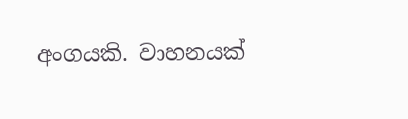අංගයකි. වාහනයක්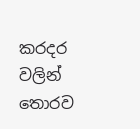කරදර වලින් තොරව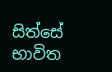සිත්සේ භාවිත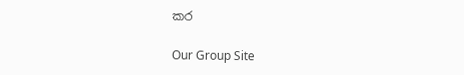කර

Our Group Site